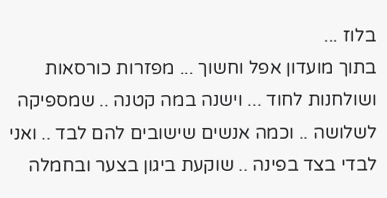בלוז ...
בתוך מועדון אפל וחשוך ... מפזרות כורסאות ושולחנות לחוד ... וישנה במה קטנה .. שמספיקה לשלושה .. וכמה אנשים שישובים להם לבד .. ואני לבדי בצד בפינה .. שוקעת ביגון בצער ובחמלה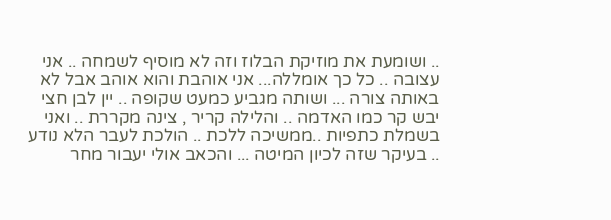.. ושומעת את מוזיקת הבלוז וזה לא מוסיף לשמחה .. אני עצובה .. כל כך אומללה... אני אוהבת והוא אוהב אבל לא באותה צורה ... ושותה מגביע כמעט שקופה .. יין לבן חצי יבש קר כמו האדמה .. והלילה קריר , צינה מקררת .. ואני בשמלת כתפיות ..ממשיכה ללכת .. הולכת לעבר הלא נודע .. בעיקר שזה לכיון המיטה ... והכאב אולי יעבור מחר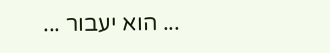... הוא יעבור ...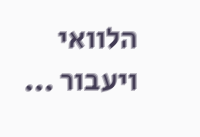הלוואי ויעבור ...